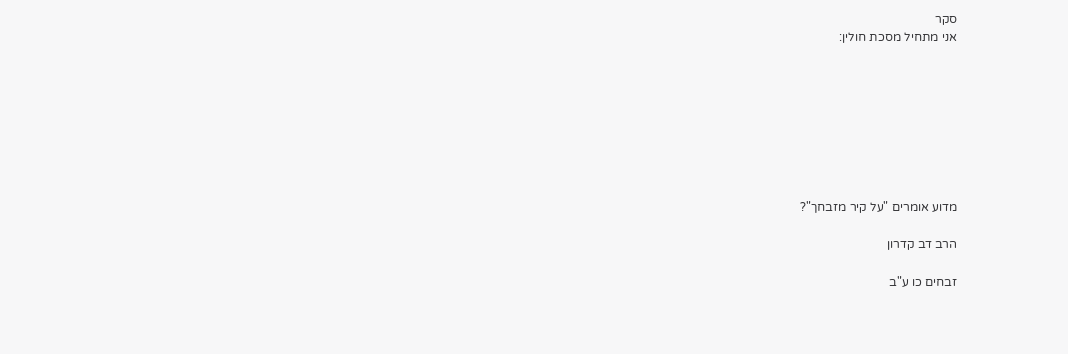סקר
אני מתחיל מסכת חולין:








מדוע אומרים "על קיר מזבחך"?

הרב דב קדרון

זבחים כו ע"ב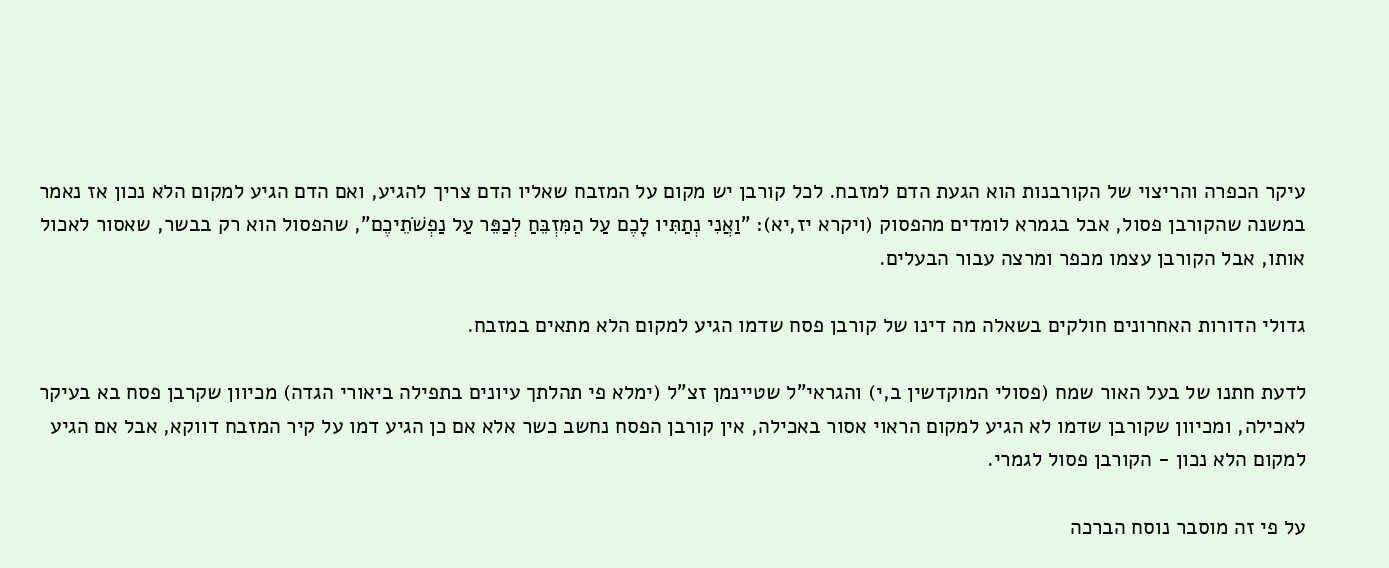עיקר הכפרה והריצוי של הקורבנות הוא הגעת הדם למזבח. לכל קורבן יש מקום על המזבח שאליו הדם צריך להגיע, ואם הדם הגיע למקום הלא נכון אז נאמר במשנה שהקורבן פסול, אבל בגמרא לומדים מהפסוק (ויקרא יז,יא): "וַאֲנִי נְתַתִּיו לָכֶם עַל הַמִּזְבֵּחַ לְכַפֵּר עַל נַפְשֹׁתֵיכֶם", שהפסול הוא רק בבשר, שאסור לאכול אותו, אבל הקורבן עצמו מכפר ומרצה עבור הבעלים.

גדולי הדורות האחרונים חולקים בשאלה מה דינו של קורבן פסח שדמו הגיע למקום הלא מתאים במזבח.

לדעת חתנו של בעל האור שמח (פסולי המוקדשין ב,י) והגראי"ל שטיינמן זצ"ל (ימלא פי תהלתך עיונים בתפילה ביאורי הגדה) מכיוון שקרבן פסח בא בעיקר לאכילה, ומכיוון שקורבן שדמו לא הגיע למקום הראוי אסור באכילה, אין קורבן הפסח נחשב כשר אלא אם כן הגיע דמו על קיר המזבח דווקא, אבל אם הגיע למקום הלא נכון - הקורבן פסול לגמרי.

על פי זה מוסבר נוסח הברכה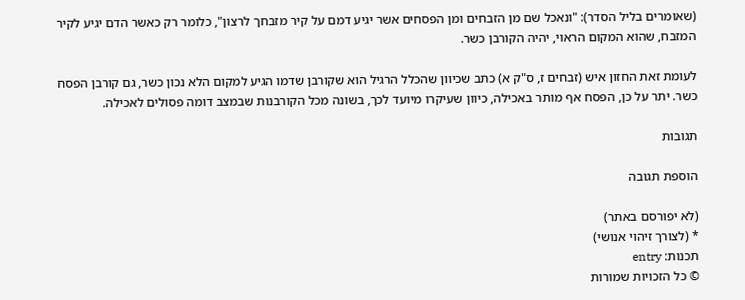(שאומרים בליל הסדר): "ונאכל שם מן הזבחים ומן הפסחים אשר יגיע דמם על קיר מזבחך לרצון", כלומר רק כאשר הדם יגיע לקיר המזבח, שהוא המקום הראוי, יהיה הקורבן כשר.

לעומת זאת החזון איש (זבחים ז, ס"ק א) כתב שכיוון שהכלל הרגיל הוא שקורבן שדמו הגיע למקום הלא נכון כשר, גם קורבן הפסח כשר. יתר על כן, הפסח אף מותר באכילה, כיוון שעיקרו מיועד לכך, בשונה מכל הקורבנות שבמצב דומה פסולים לאכילה.

תגובות

הוספת תגובה

(לא יפורסם באתר)
* (לצורך זיהוי אנושי)
תכנות: entry
© כל הזכויות שמורות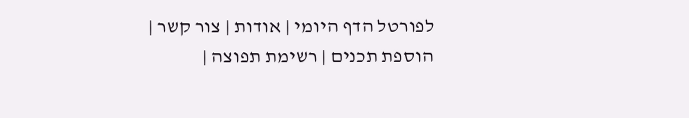לפורטל הדף היומי | אודות | צור קשר | הוספת תכנים | רשימת תפוצה |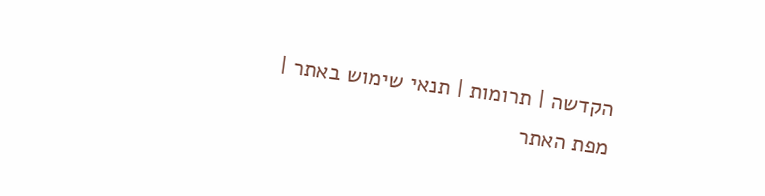הקדשה | תרומות | תנאי שימוש באתר | מפת האתר